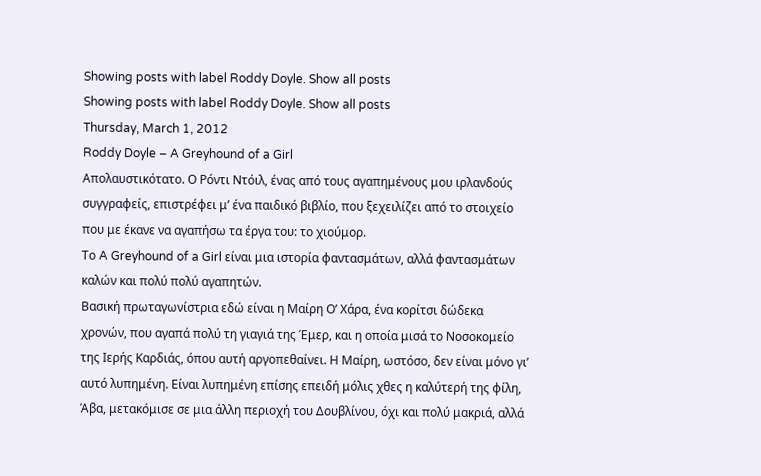Showing posts with label Roddy Doyle. Show all posts
Showing posts with label Roddy Doyle. Show all posts
Thursday, March 1, 2012
Roddy Doyle – A Greyhound of a Girl
Απολαυστικότατο. Ο Ρόντι Ντόιλ, ένας από τους αγαπημένους μου ιρλανδούς συγγραφείς, επιστρέφει μ’ ένα παιδικό βιβλίο, που ξεχειλίζει από το στοιχείο που με έκανε να αγαπήσω τα έργα του: το χιούμορ.
Το A Greyhound of a Girl είναι μια ιστορία φαντασμάτων, αλλά φαντασμάτων καλών και πολύ πολύ αγαπητών.
Βασική πρωταγωνίστρια εδώ είναι η Μαίρη Ο’ Χάρα, ένα κορίτσι δώδεκα χρονών, που αγαπά πολύ τη γιαγιά της Έμερ, και η οποία μισά το Νοσοκομείο της Ιερής Καρδιάς, όπου αυτή αργοπεθαίνει. Η Μαίρη, ωστόσο, δεν είναι μόνο γι’ αυτό λυπημένη. Είναι λυπημένη επίσης επειδή μόλις χθες η καλύτερή της φίλη, Άβα, μετακόμισε σε μια άλλη περιοχή του Δουβλίνου, όχι και πολύ μακριά, αλλά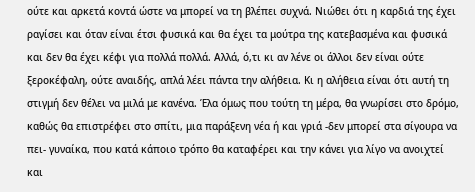ούτε και αρκετά κοντά ώστε να μπορεί να τη βλέπει συχνά. Νιώθει ότι η καρδιά της έχει ραγίσει και όταν είναι έτσι φυσικά και θα έχει τα μούτρα της κατεβασμένα και φυσικά και δεν θα έχει κέφι για πολλά πολλά. Αλλά, ό,τι κι αν λένε οι άλλοι δεν είναι ούτε ξεροκέφαλη, ούτε αναιδής, απλά λέει πάντα την αλήθεια. Κι η αλήθεια είναι ότι αυτή τη στιγμή δεν θέλει να μιλά με κανένα. Έλα όμως που τούτη τη μέρα, θα γνωρίσει στο δρόμο, καθώς θα επιστρέφει στο σπίτι, μια παράξενη νέα ή και γριά -δεν μπορεί στα σίγουρα να πει- γυναίκα, που κατά κάποιο τρόπο θα καταφέρει και την κάνει για λίγο να ανοιχτεί και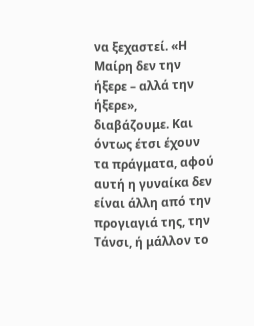να ξεχαστεί. «Η Μαίρη δεν την ήξερε – αλλά την ήξερε», διαβάζουμε. Και όντως έτσι έχουν τα πράγματα, αφού αυτή η γυναίκα δεν είναι άλλη από την προγιαγιά της, την Τάνσι, ή μάλλον το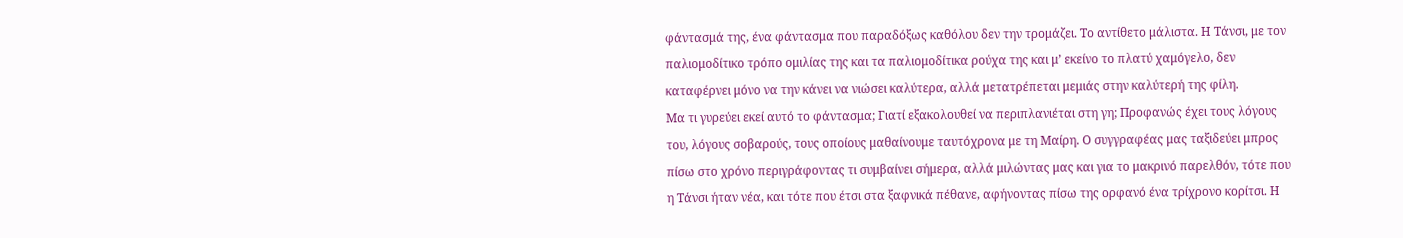φάντασμά της, ένα φάντασμα που παραδόξως καθόλου δεν την τρομάζει. Το αντίθετο μάλιστα. Η Τάνσι, με τον παλιομοδίτικο τρόπο ομιλίας της και τα παλιομοδίτικα ρούχα της και μ’ εκείνο το πλατύ χαμόγελο, δεν καταφέρνει μόνο να την κάνει να νιώσει καλύτερα, αλλά μετατρέπεται μεμιάς στην καλύτερή της φίλη.
Μα τι γυρεύει εκεί αυτό το φάντασμα; Γιατί εξακολουθεί να περιπλανιέται στη γη; Προφανώς έχει τους λόγους του, λόγους σοβαρούς, τους οποίους μαθαίνουμε ταυτόχρονα με τη Μαίρη. Ο συγγραφέας μας ταξιδεύει μπρος πίσω στο χρόνο περιγράφοντας τι συμβαίνει σήμερα, αλλά μιλώντας μας και για το μακρινό παρελθόν, τότε που η Τάνσι ήταν νέα, και τότε που έτσι στα ξαφνικά πέθανε, αφήνοντας πίσω της ορφανό ένα τρίχρονο κορίτσι. Η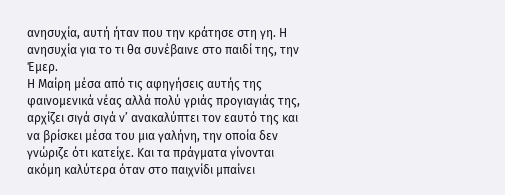ανησυχία, αυτή ήταν που την κράτησε στη γη. Η ανησυχία για το τι θα συνέβαινε στο παιδί της, την Έμερ.
Η Μαίρη μέσα από τις αφηγήσεις αυτής της φαινομενικά νέας αλλά πολύ γριάς προγιαγιάς της, αρχίζει σιγά σιγά ν’ ανακαλύπτει τον εαυτό της και να βρίσκει μέσα του μια γαλήνη, την οποία δεν γνώριζε ότι κατείχε. Και τα πράγματα γίνονται ακόμη καλύτερα όταν στο παιχνίδι μπαίνει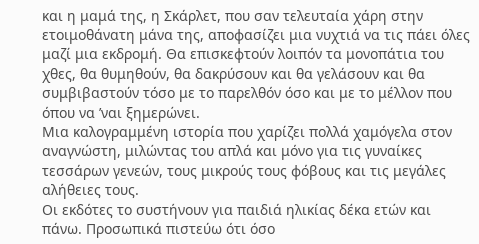και η μαμά της, η Σκάρλετ, που σαν τελευταία χάρη στην ετοιμοθάνατη μάνα της, αποφασίζει μια νυχτιά να τις πάει όλες μαζί μια εκδρομή. Θα επισκεφτούν λοιπόν τα μονοπάτια του χθες, θα θυμηθούν, θα δακρύσουν και θα γελάσουν και θα συμβιβαστούν τόσο με το παρελθόν όσο και με το μέλλον που όπου να ’ναι ξημερώνει.
Μια καλογραμμένη ιστορία που χαρίζει πολλά χαμόγελα στον αναγνώστη, μιλώντας του απλά και μόνο για τις γυναίκες τεσσάρων γενεών, τους μικρούς τους φόβους και τις μεγάλες αλήθειες τους.
Οι εκδότες το συστήνουν για παιδιά ηλικίας δέκα ετών και πάνω. Προσωπικά πιστεύω ότι όσο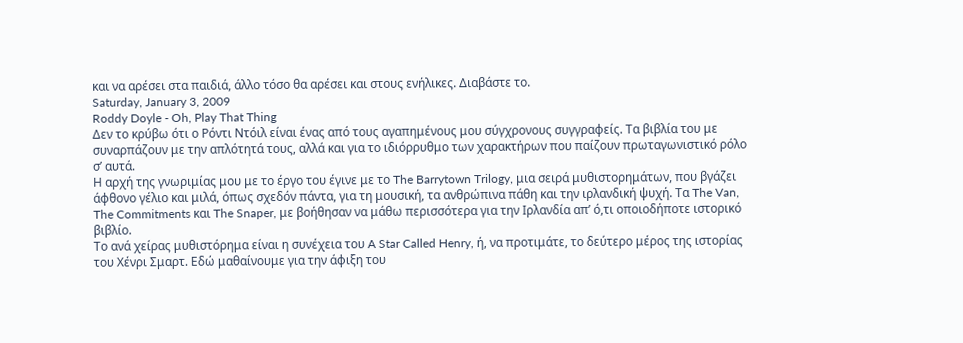και να αρέσει στα παιδιά, άλλο τόσο θα αρέσει και στους ενήλικες. Διαβάστε το.
Saturday, January 3, 2009
Roddy Doyle - Oh, Play That Thing
Δεν το κρύβω ότι ο Ρόντι Ντόιλ είναι ένας από τους αγαπημένους μου σύγχρονους συγγραφείς. Τα βιβλία του με συναρπάζουν με την απλότητά τους, αλλά και για το ιδιόρρυθμο των χαρακτήρων που παίζουν πρωταγωνιστικό ρόλο σ’ αυτά.
Η αρχή της γνωριμίας μου με το έργο του έγινε με το The Barrytown Trilogy, μια σειρά μυθιστορημάτων, που βγάζει άφθονο γέλιο και μιλά, όπως σχεδόν πάντα, για τη μουσική, τα ανθρώπινα πάθη και την ιρλανδική ψυχή. Τα The Van, The Commitments και The Snaper, με βοήθησαν να μάθω περισσότερα για την Ιρλανδία απ’ ό,τι οποιοδήποτε ιστορικό βιβλίο.
Το ανά χείρας μυθιστόρημα είναι η συνέχεια του A Star Called Henry, ή, να προτιμάτε, το δεύτερο μέρος της ιστορίας του Χένρι Σμαρτ. Εδώ μαθαίνουμε για την άφιξη του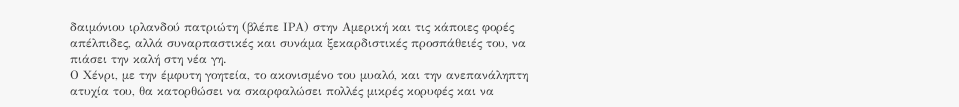δαιμόνιου ιρλανδού πατριώτη (βλέπε ΙΡΑ) στην Αμερική και τις κάποιες φορές απέλπιδες, αλλά συναρπαστικές και συνάμα ξεκαρδιστικές προσπάθειές του, να πιάσει την καλή στη νέα γη.
Ο Χένρι, με την έμφυτη γοητεία, το ακονισμένο του μυαλό, και την ανεπανάληπτη ατυχία του, θα κατορθώσει να σκαρφαλώσει πολλές μικρές κορυφές και να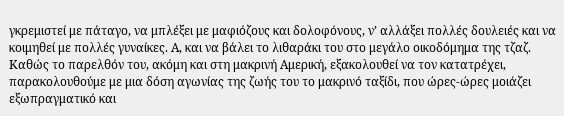γκρεμιστεί με πάταγο, να μπλέξει με μαφιόζους και δολοφόνους, ν’ αλλάξει πολλές δουλειές και να κοιμηθεί με πολλές γυναίκες. Α, και να βάλει το λιθαράκι του στο μεγάλο οικοδόμημα της τζαζ.
Καθώς το παρελθόν του, ακόμη και στη μακρινή Αμερική, εξακολουθεί να τον κατατρέχει, παρακολουθούμε με μια δόση αγωνίας της ζωής του το μακρινό ταξίδι, που ώρες-ώρες μοιάζει εξωπραγματικό και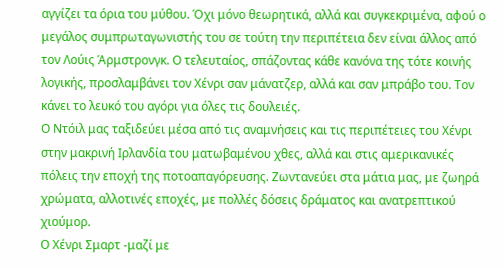αγγίζει τα όρια του μύθου. Όχι μόνο θεωρητικά, αλλά και συγκεκριμένα, αφού ο μεγάλος συμπρωταγωνιστής του σε τούτη την περιπέτεια δεν είναι άλλος από τον Λούις Άρμστρονγκ. Ο τελευταίος, σπάζοντας κάθε κανόνα της τότε κοινής λογικής, προσλαμβάνει τον Χένρι σαν μάνατζερ, αλλά και σαν μπράβο του. Τον κάνει το λευκό του αγόρι για όλες τις δουλειές.
Ο Ντόιλ μας ταξιδεύει μέσα από τις αναμνήσεις και τις περιπέτειες του Χένρι στην μακρινή Ιρλανδία του ματωβαμένου χθες, αλλά και στις αμερικανικές πόλεις την εποχή της ποτοαπαγόρευσης. Ζωντανεύει στα μάτια μας, με ζωηρά χρώματα, αλλοτινές εποχές, με πολλές δόσεις δράματος και ανατρεπτικού χιούμορ.
Ο Χένρι Σμαρτ -μαζί με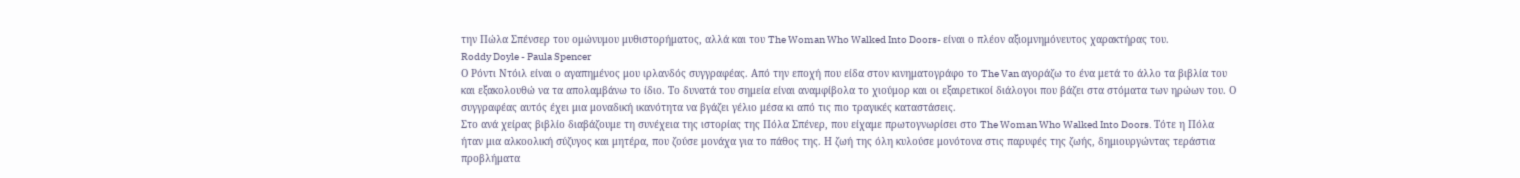την Πώλα Σπένσερ του ομώνυμου μυθιστορήματος, αλλά και του The Woman Who Walked Into Doors- είναι ο πλέον αξιομνημόνευτος χαρακτήρας του.
Roddy Doyle - Paula Spencer
Ο Ρόντι Ντόιλ είναι ο αγαπημένος μου ιρλανδός συγγραφέας. Από την εποχή που είδα στον κινηματογράφο το The Van αγοράζω το ένα μετά το άλλο τα βιβλία του και εξακολουθώ να τα απολαμβάνω το ίδιο. Το δυνατά του σημεία είναι αναμφίβολα το χιούμορ και οι εξαιρετικοί διάλογοι που βάζει στα στόματα των ηρώων του. Ο συγγραφέας αυτός έχει μια μοναδική ικανότητα να βγάζει γέλιο μέσα κι από τις πιο τραγικές καταστάσεις.
Στο ανά χείρας βιβλίο διαβάζουμε τη συνέχεια της ιστορίας της Πόλα Σπένερ, που είχαμε πρωτογνωρίσει στο The Woman Who Walked Into Doors. Τότε η Πόλα ήταν μια αλκοολική σύζυγος και μητέρα, που ζούσε μονάχα για το πάθος της. Η ζωή της όλη κυλούσε μονότονα στις παρυφές της ζωής, δημιουργώντας τεράστια προβλήματα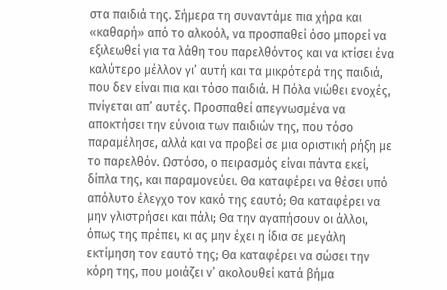στα παιδιά της. Σήμερα τη συναντάμε πια χήρα και «καθαρή» από το αλκοόλ, να προσπαθεί όσο μπορεί να εξιλεωθεί για τα λάθη του παρελθόντος και να κτίσει ένα καλύτερο μέλλον γι’ αυτή και τα μικρότερά της παιδιά, που δεν είναι πια και τόσο παιδιά. Η Πόλα νιώθει ενοχές, πνίγεται απ’ αυτές. Προσπαθεί απεγνωσμένα να αποκτήσει την εύνοια των παιδιών της, που τόσο παραμέλησε, αλλά και να προβεί σε μια οριστική ρήξη με το παρελθόν. Ωστόσο, ο πειρασμός είναι πάντα εκεί, δίπλα της, και παραμονεύει. Θα καταφέρει να θέσει υπό απόλυτο έλεγχο τον κακό της εαυτό; Θα καταφέρει να μην γλιστρήσει και πάλι; Θα την αγαπήσουν οι άλλοι, όπως της πρέπει, κι ας μην έχει η ίδια σε μεγάλη εκτίμηση τον εαυτό της; Θα καταφέρει να σώσει την κόρη της, που μοιάζει ν’ ακολουθεί κατά βήμα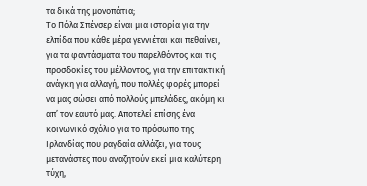τα δικά της μονοπάτια;
Το Πόλα Σπένσερ είναι μια ιστορία για την ελπίδα που κάθε μέρα γεννιέται και πεθαίνει, για τα φαντάσματα του παρελθόντος και τις προσδοκίες του μέλλοντος, για την επιτακτική ανάγκη για αλλαγή, που πολλές φορές μπορεί να μας σώσει από πολλούς μπελάδες, ακόμη κι απ’ τον εαυτό μας. Αποτελεί επίσης ένα κοινωνικό σχόλιο για το πρόσωπο της Ιρλανδίας που ραγδαία αλλάζει, για τους μετανάστες που αναζητούν εκεί μια καλύτερη τύχη,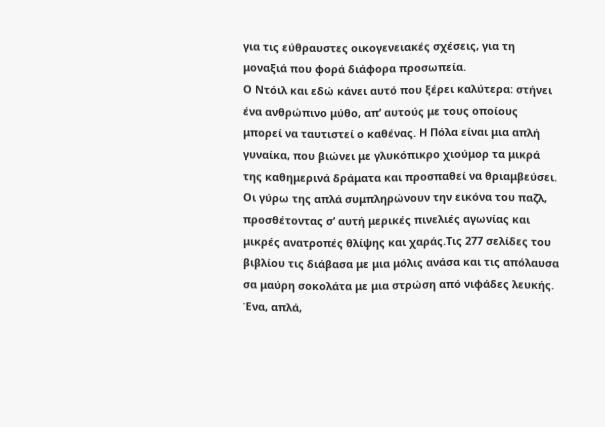για τις εύθραυστες οικογενειακές σχέσεις, για τη μοναξιά που φορά διάφορα προσωπεία.
Ο Ντόιλ και εδώ κάνει αυτό που ξέρει καλύτερα: στήνει ένα ανθρώπινο μύθο, απ’ αυτούς με τους οποίους μπορεί να ταυτιστεί ο καθένας. Η Πόλα είναι μια απλή γυναίκα, που βιώνει με γλυκόπικρο χιούμορ τα μικρά της καθημερινά δράματα και προσπαθεί να θριαμβεύσει. Οι γύρω της απλά συμπληρώνουν την εικόνα του παζλ, προσθέτοντας σ’ αυτή μερικές πινελιές αγωνίας και μικρές ανατροπές θλίψης και χαράς.Τις 277 σελίδες του βιβλίου τις διάβασα με μια μόλις ανάσα και τις απόλαυσα σα μαύρη σοκολάτα με μια στρώση από νιφάδες λευκής. Ένα, απλά,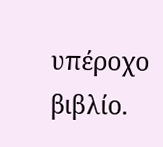υπέροχο βιβλίο.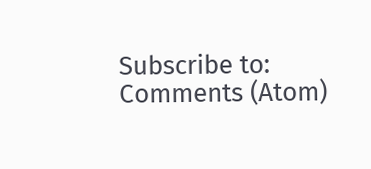Subscribe to:
Comments (Atom)